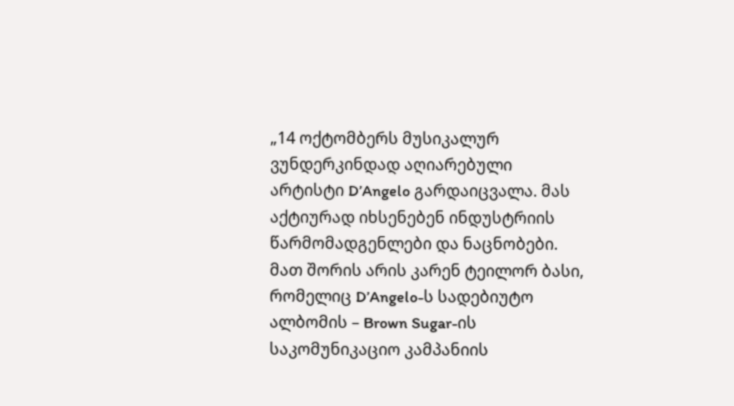„14 ოქტომბერს მუსიკალურ ვუნდერკინდად აღიარებული არტისტი D’Angelo გარდაიცვალა. მას აქტიურად იხსენებენ ინდუსტრიის წარმომადგენლები და ნაცნობები. მათ შორის არის კარენ ტეილორ ბასი, რომელიც D’Angelo-ს სადებიუტო ალბომის – Brown Sugar-ის საკომუნიკაციო კამპანიის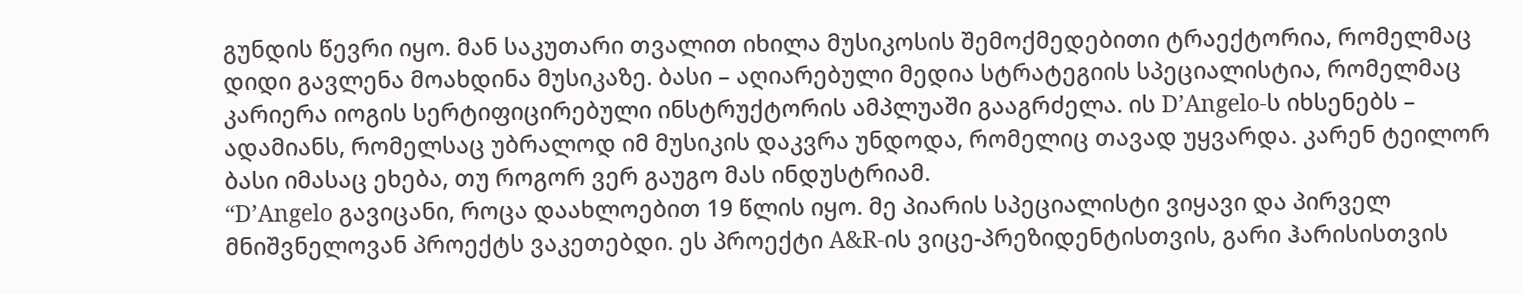გუნდის წევრი იყო. მან საკუთარი თვალით იხილა მუსიკოსის შემოქმედებითი ტრაექტორია, რომელმაც დიდი გავლენა მოახდინა მუსიკაზე. ბასი – აღიარებული მედია სტრატეგიის სპეციალისტია, რომელმაც კარიერა იოგის სერტიფიცირებული ინსტრუქტორის ამპლუაში გააგრძელა. ის D’Angelo-ს იხსენებს – ადამიანს, რომელსაც უბრალოდ იმ მუსიკის დაკვრა უნდოდა, რომელიც თავად უყვარდა. კარენ ტეილორ ბასი იმასაც ეხება, თუ როგორ ვერ გაუგო მას ინდუსტრიამ.
“D’Angelo გავიცანი, როცა დაახლოებით 19 წლის იყო. მე პიარის სპეციალისტი ვიყავი და პირველ მნიშვნელოვან პროექტს ვაკეთებდი. ეს პროექტი A&R-ის ვიცე-პრეზიდენტისთვის, გარი ჰარისისთვის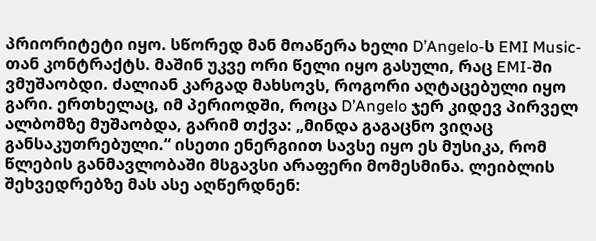პრიორიტეტი იყო. სწორედ მან მოაწერა ხელი D’Angelo-ს EMI Music-თან კონტრაქტს. მაშინ უკვე ორი წელი იყო გასული, რაც EMI-ში ვმუშაობდი. ძალიან კარგად მახსოვს, როგორი აღტაცებული იყო გარი. ერთხელაც, იმ პერიოდში, როცა D’Angelo ჯერ კიდევ პირველ ალბომზე მუშაობდა, გარიმ თქვა: „მინდა გაგაცნო ვიღაც განსაკუთრებული.“ ისეთი ენერგიით სავსე იყო ეს მუსიკა, რომ წლების განმავლობაში მსგავსი არაფერი მომესმინა. ლეიბლის შეხვედრებზე მას ასე აღწერდნენ: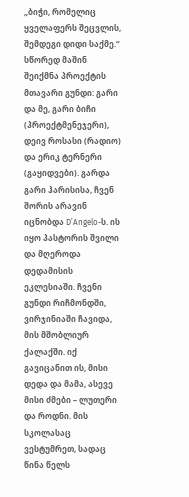„ბიჭი, რომელიც ყველაფერს შეცვლის, შემდეგი დიდი საქმე.“
სწორედ მაშინ შეიქმნა პროექტის მთავარი გუნდი: გარი და მე, გარი ბიჩი (პროექტმენეჯერი), დეივ როსასი (რადიო) და ერიკ ტერნერი (გაყიდვები). გარდა გარი ჰარისისა, ჩვენ შორის არავინ იცნობდა D’Angelo-ს. ის იყო პასტორის შვილი და მღეროდა დედამისის ეკლესიაში. ჩვენი გუნდი რიჩმონდში, ვირჯინიაში ჩავიდა, მის მშობლიურ ქალაქში. იქ გავიცანით ის, მისი დედა და მამა, ასევე მისი ძმები – ლუთერი და როდნი. მის სკოლასაც ვესტუმრეთ, სადაც წინა წელს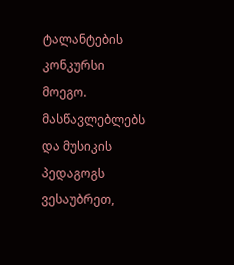ტალანტების კონკურსი მოეგო. მასწავლებლებს და მუსიკის პედაგოგს ვესაუბრეთ,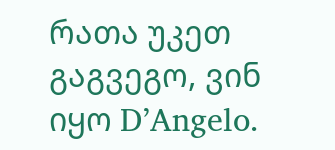რათა უკეთ გაგვეგო, ვინ იყო D’Angelo.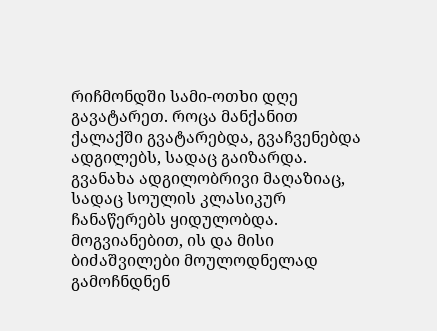რიჩმონდში სამი-ოთხი დღე გავატარეთ. როცა მანქანით ქალაქში გვატარებდა, გვაჩვენებდა ადგილებს, სადაც გაიზარდა. გვანახა ადგილობრივი მაღაზიაც, სადაც სოულის კლასიკურ ჩანაწერებს ყიდულობდა. მოგვიანებით, ის და მისი ბიძაშვილები მოულოდნელად გამოჩნდნენ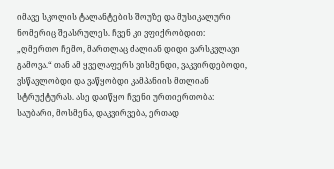იმავე სკოლის ტალანტების შოუზე და მუსიკალური ნომერიც შეასრულეს. ჩვენ კი ვფიქრობდით: „ღმერთო ჩემო, მართლაც ძალიან დიდი ვარსკვლავი გამოვა.“ თან ამ ყველაფერს ვისმენდი, ვაკვირდებოდი, ვსწავლობდი და ვაწყობდი კამპანიის მთლიან სტრუქტურას. ასე დაიწყო ჩვენი ურთიერთობა: საუბარი, მოსმენა, დაკვირვება, ერთად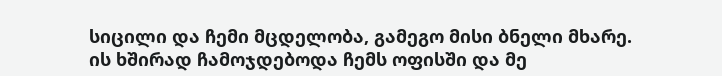სიცილი და ჩემი მცდელობა, გამეგო მისი ბნელი მხარე.
ის ხშირად ჩამოჯდებოდა ჩემს ოფისში და მე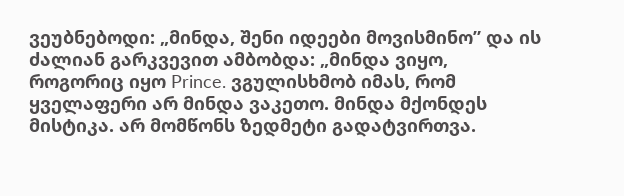ვეუბნებოდი: „მინდა, შენი იდეები მოვისმინო” და ის ძალიან გარკვევით ამბობდა: „მინდა ვიყო, როგორიც იყო Prince. ვგულისხმობ იმას, რომ ყველაფერი არ მინდა ვაკეთო. მინდა მქონდეს მისტიკა. არ მომწონს ზედმეტი გადატვირთვა.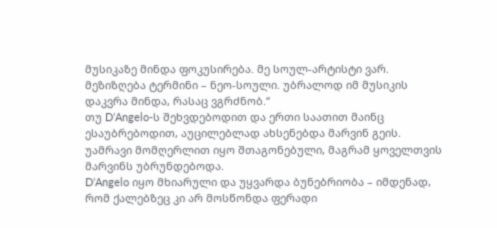მუსიკაზე მინდა ფოკუსირება. მე სოულ-არტისტი ვარ. მეზიზღება ტერმინი – ნეო-სოული. უბრალოდ იმ მუსიკის დაკვრა მინდა, რასაც ვგრძნობ.“
თუ D’Angelo-ს შეხვდებოდით და ერთი საათით მაინც ესაუბრებოდით, აუცილებლად ახსენებდა მარვინ გეის. უამრავი მომღერლით იყო შთაგონებული, მაგრამ ყოველთვის მარვინს უბრუნდებოდა.
D’Angelo იყო მხიარული და უყვარდა ბუნებრიობა – იმდენად, რომ ქალებზეც კი არ მოსწონდა ფერადი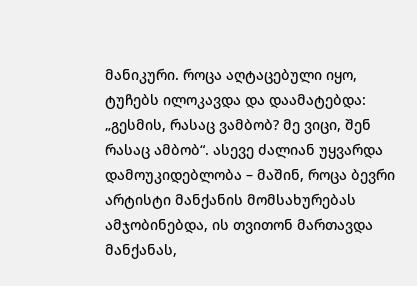მანიკური. როცა აღტაცებული იყო, ტუჩებს ილოკავდა და დაამატებდა: „გესმის, რასაც ვამბობ? მე ვიცი, შენ რასაც ამბობ“. ასევე ძალიან უყვარდა დამოუკიდებლობა – მაშინ, როცა ბევრი არტისტი მანქანის მომსახურებას ამჯობინებდა, ის თვითონ მართავდა მანქანას,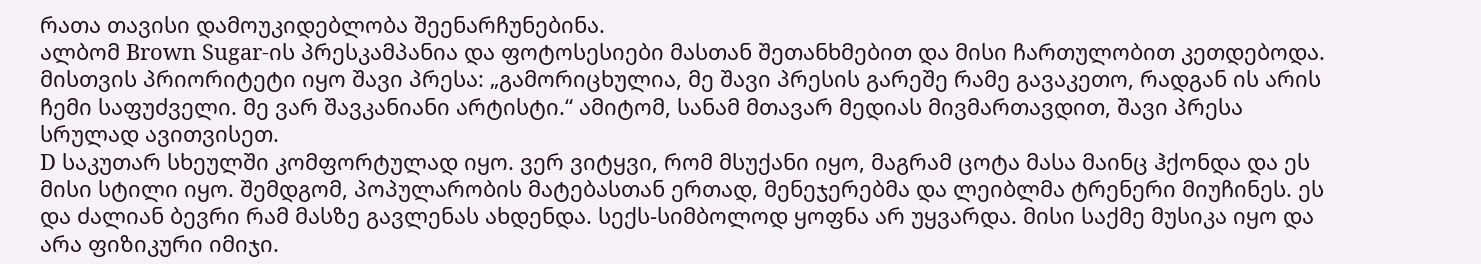რათა თავისი დამოუკიდებლობა შეენარჩუნებინა.
ალბომ Brown Sugar-ის პრესკამპანია და ფოტოსესიები მასთან შეთანხმებით და მისი ჩართულობით კეთდებოდა. მისთვის პრიორიტეტი იყო შავი პრესა: „გამორიცხულია, მე შავი პრესის გარეშე რამე გავაკეთო, რადგან ის არის ჩემი საფუძველი. მე ვარ შავკანიანი არტისტი.“ ამიტომ, სანამ მთავარ მედიას მივმართავდით, შავი პრესა სრულად ავითვისეთ.
D საკუთარ სხეულში კომფორტულად იყო. ვერ ვიტყვი, რომ მსუქანი იყო, მაგრამ ცოტა მასა მაინც ჰქონდა და ეს მისი სტილი იყო. შემდგომ, პოპულარობის მატებასთან ერთად, მენეჯერებმა და ლეიბლმა ტრენერი მიუჩინეს. ეს და ძალიან ბევრი რამ მასზე გავლენას ახდენდა. სექს-სიმბოლოდ ყოფნა არ უყვარდა. მისი საქმე მუსიკა იყო და არა ფიზიკური იმიჯი.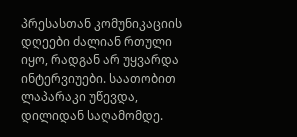პრესასთან კომუნიკაციის დღეები ძალიან რთული იყო, რადგან არ უყვარდა ინტერვიუები. საათობით ლაპარაკი უწევდა, დილიდან საღამომდე.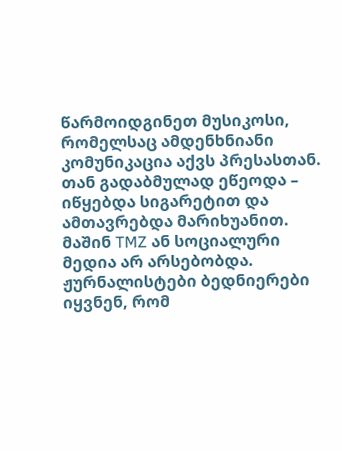წარმოიდგინეთ მუსიკოსი, რომელსაც ამდენხნიანი კომუნიკაცია აქვს პრესასთან. თან გადაბმულად ეწეოდა – იწყებდა სიგარეტით და ამთავრებდა მარიხუანით. მაშინ TMZ ან სოციალური მედია არ არსებობდა. ჟურნალისტები ბედნიერები იყვნენ, რომ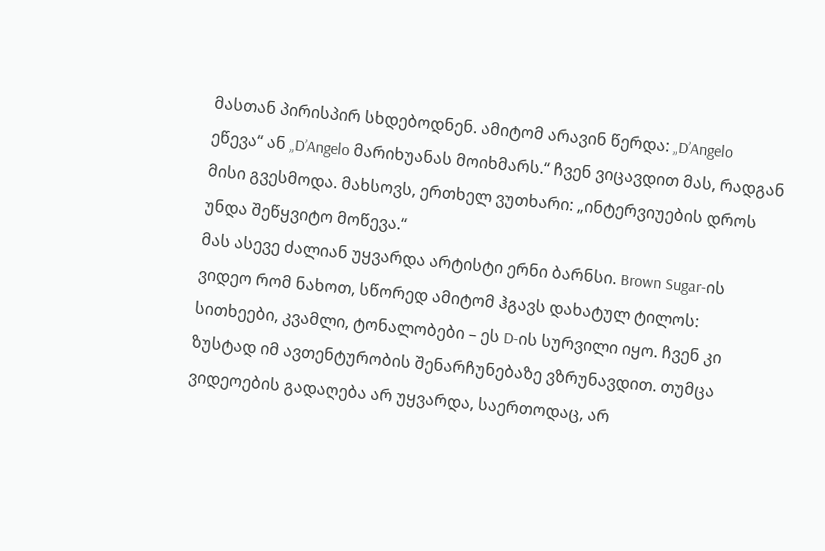მასთან პირისპირ სხდებოდნენ. ამიტომ არავინ წერდა: „D’Angelo ეწევა“ ან „D’Angelo მარიხუანას მოიხმარს.“ ჩვენ ვიცავდით მას, რადგან მისი გვესმოდა. მახსოვს, ერთხელ ვუთხარი: „ინტერვიუების დროს უნდა შეწყვიტო მოწევა.“
მას ასევე ძალიან უყვარდა არტისტი ერნი ბარნსი. Brown Sugar-ის ვიდეო რომ ნახოთ, სწორედ ამიტომ ჰგავს დახატულ ტილოს: სითხეები, კვამლი, ტონალობები – ეს D-ის სურვილი იყო. ჩვენ კი ზუსტად იმ ავთენტურობის შენარჩუნებაზე ვზრუნავდით. თუმცა ვიდეოების გადაღება არ უყვარდა, საერთოდაც, არ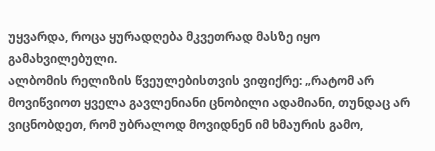უყვარდა, როცა ყურადღება მკვეთრად მასზე იყო გამახვილებული.
ალბომის რელიზის წვეულებისთვის ვიფიქრე: „რატომ არ მოვიწვიოთ ყველა გავლენიანი ცნობილი ადამიანი, თუნდაც არ ვიცნობდეთ, რომ უბრალოდ მოვიდნენ იმ ხმაურის გამო,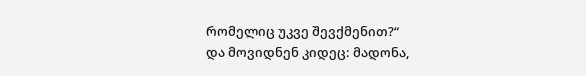რომელიც უკვე შევქმენით?“
და მოვიდნენ კიდეც: მადონა,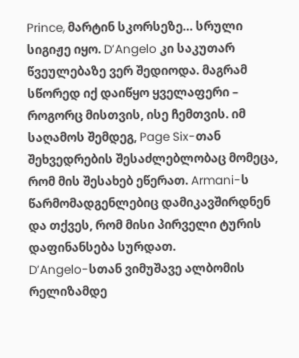Prince, მარტინ სკორსეზე… სრული სიგიჟე იყო. D’Angelo კი საკუთარ წვეულებაზე ვერ შედიოდა. მაგრამ სწორედ იქ დაიწყო ყველაფერი – როგორც მისთვის, ისე ჩემთვის. იმ საღამოს შემდეგ, Page Six-თან შეხვედრების შესაძლებლობაც მომეცა, რომ მის შესახებ ეწერათ. Armani-ს წარმომადგენლებიც დამიკავშირდნენ და თქვეს, რომ მისი პირველი ტურის დაფინანსება სურდათ.
D’Angelo-სთან ვიმუშავე ალბომის რელიზამდე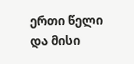ერთი წელი და მისი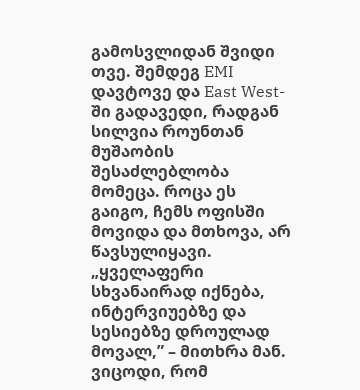გამოსვლიდან შვიდი თვე. შემდეგ EMI დავტოვე და East West-ში გადავედი, რადგან სილვია როუნთან მუშაობის შესაძლებლობა მომეცა. როცა ეს გაიგო, ჩემს ოფისში მოვიდა და მთხოვა, არ წავსულიყავი. „ყველაფერი სხვანაირად იქნება, ინტერვიუებზე და სესიებზე დროულად მოვალ,” – მითხრა მან.
ვიცოდი, რომ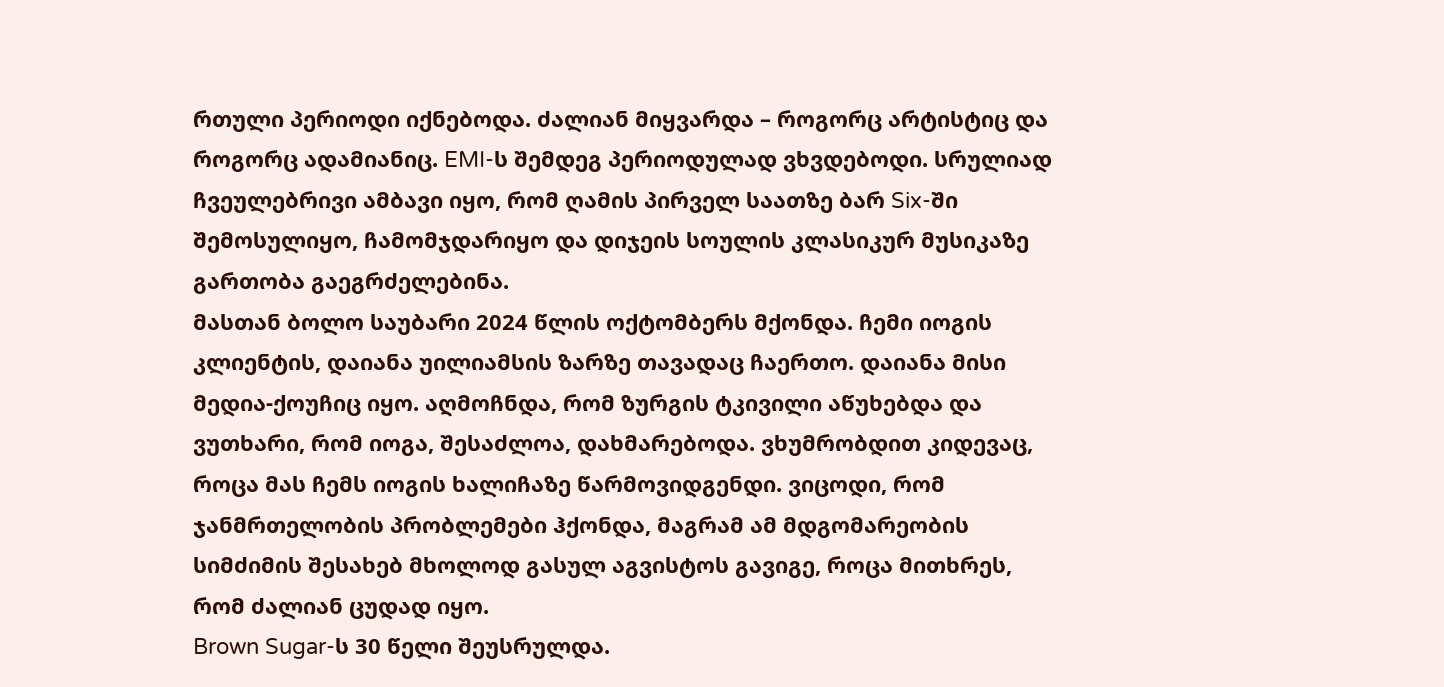რთული პერიოდი იქნებოდა. ძალიან მიყვარდა – როგორც არტისტიც და როგორც ადამიანიც. EMI-ს შემდეგ პერიოდულად ვხვდებოდი. სრულიად ჩვეულებრივი ამბავი იყო, რომ ღამის პირველ საათზე ბარ Six-ში შემოსულიყო, ჩამომჯდარიყო და დიჯეის სოულის კლასიკურ მუსიკაზე გართობა გაეგრძელებინა.
მასთან ბოლო საუბარი 2024 წლის ოქტომბერს მქონდა. ჩემი იოგის კლიენტის, დაიანა უილიამსის ზარზე თავადაც ჩაერთო. დაიანა მისი მედია-ქოუჩიც იყო. აღმოჩნდა, რომ ზურგის ტკივილი აწუხებდა და ვუთხარი, რომ იოგა, შესაძლოა, დახმარებოდა. ვხუმრობდით კიდევაც, როცა მას ჩემს იოგის ხალიჩაზე წარმოვიდგენდი. ვიცოდი, რომ ჯანმრთელობის პრობლემები ჰქონდა, მაგრამ ამ მდგომარეობის სიმძიმის შესახებ მხოლოდ გასულ აგვისტოს გავიგე, როცა მითხრეს, რომ ძალიან ცუდად იყო.
Brown Sugar-ს 30 წელი შეუსრულდა.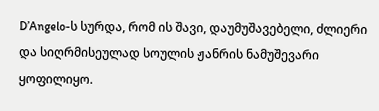D’Angelo-ს სურდა, რომ ის შავი, დაუმუშავებელი, ძლიერი და სიღრმისეულად სოულის ჟანრის ნამუშევარი ყოფილიყო.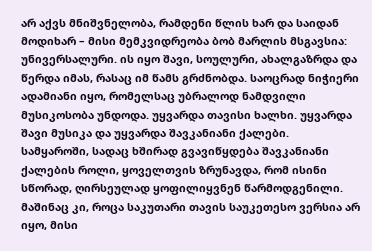არ აქვს მნიშვნელობა, რამდენი წლის ხარ და საიდან მოდიხარ – მისი მემკვიდრეობა ბობ მარლის მსგავსია: უნივერსალური. ის იყო შავი, სოულური, ახალგაზრდა და წერდა იმას, რასაც იმ წამს გრძნობდა. საოცრად ნიჭიერი ადამიანი იყო, რომელსაც უბრალოდ ნამდვილი მუსიკოსობა უნდოდა. უყვარდა თავისი ხალხი. უყვარდა შავი მუსიკა და უყვარდა შავკანიანი ქალები.
სამყაროში, სადაც ხშირად გვავიწყდება შავკანიანი ქალების როლი, ყოველთვის ზრუნავდა, რომ ისინი სწორად, ღირსეულად ყოფილიყვნენ წარმოდგენილი. მაშინაც კი, როცა საკუთარი თავის საუკეთესო ვერსია არ იყო, მისი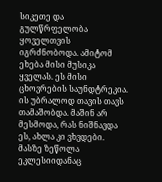სიკეთე და გულწრფელობა ყოველთვის იგრძნობოდა. ამიტომ ეხება მისი მუსიკა ყველას. ეს მისი ცხოვრების საუნდტრეკია. ის უბრალოდ თავის თავს თამაშობდა. მაშინ არ მესმოდა, რას ნიშნავდა ეს, ახლა კი ვხვდები. მასზე ზეწოლა ეკლესიიდანაც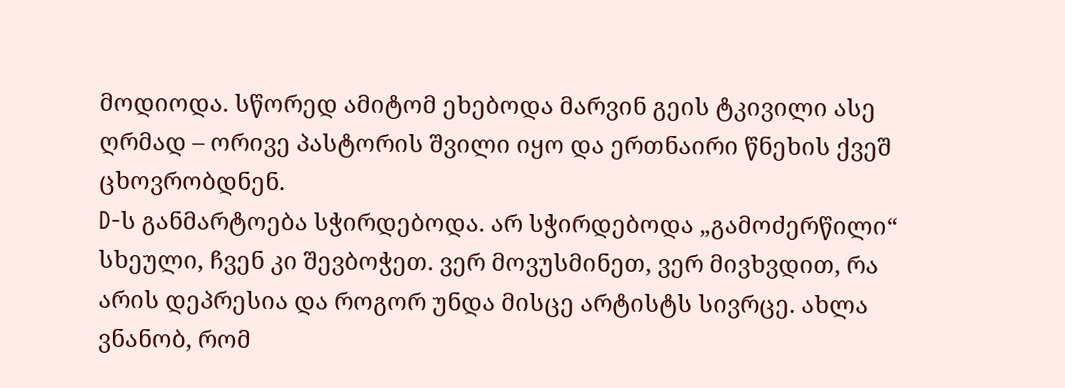მოდიოდა. სწორედ ამიტომ ეხებოდა მარვინ გეის ტკივილი ასე ღრმად – ორივე პასტორის შვილი იყო და ერთნაირი წნეხის ქვეშ ცხოვრობდნენ.
D-ს განმარტოება სჭირდებოდა. არ სჭირდებოდა „გამოძერწილი“ სხეული, ჩვენ კი შევბოჭეთ. ვერ მოვუსმინეთ, ვერ მივხვდით, რა არის დეპრესია და როგორ უნდა მისცე არტისტს სივრცე. ახლა ვნანობ, რომ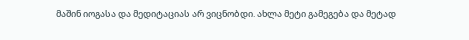მაშინ იოგასა და მედიტაციას არ ვიცნობდი. ახლა მეტი გამეგება და მეტად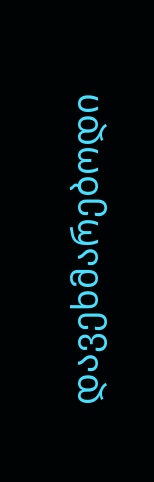დავეხმარებოდი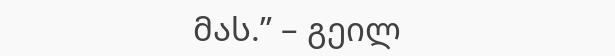მას.” – გეილ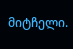მიტჩელი.